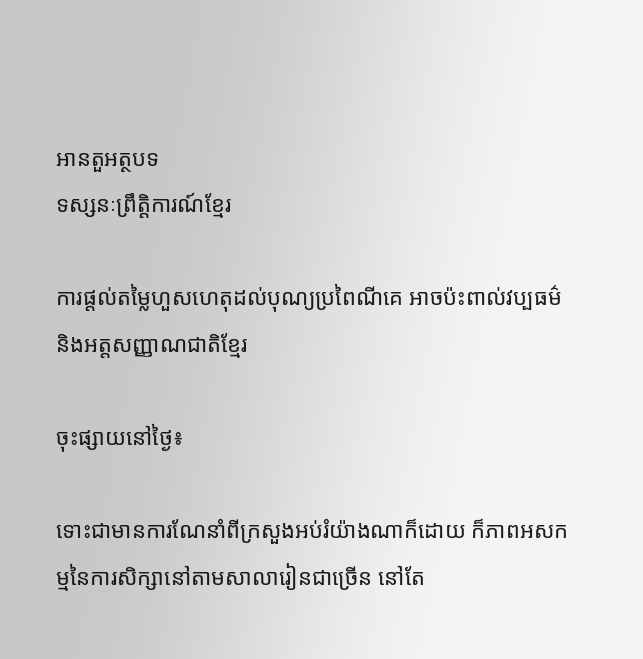អានតួអត្ថបទ
ទស្សនៈព្រឹត្តិការណ៍ខ្មែរ

ការផ្តល់តម្លៃហួសហេតុដល់បុណ្យប្រពៃណីគេ អាចប៉ះពាល់វប្បធម៌និងអត្តសញ្ញាណជាតិខ្មែរ

ចុះផ្សាយនៅថ្ងៃ៖

ទោះជាមានការណែនាំពីក្រសួងអប់រំយ៉ាងណាក៏ដោយ ក៏ភាពអសកម្មនៃការសិក្សានៅតាមសាលារៀនជាច្រើន នៅតែ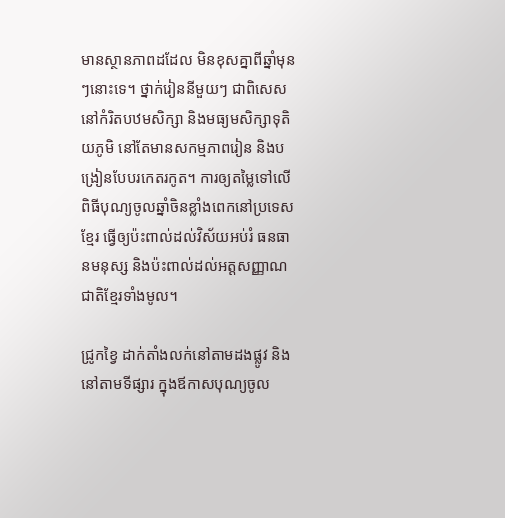មានស្ថានភាពដដែល មិនខុសគ្នាពីឆ្នាំមុនៗនោះទេ។ ថ្នាក់រៀននីមួយៗ ជាពិសេសនៅកំរិតបឋមសិក្សា និងមធ្យមសិក្សាទុតិយភូមិ នៅតែមានសកម្មភាពរៀន និងបង្រៀនបែបរកេតរកូត។ ការឲ្យតម្លៃទៅលើពិធីបុណ្យចូលឆ្នាំចិនខ្លាំងពេកនៅប្រទេសខ្មែរ ធ្វើឲ្យប៉ះពាល់ដល់វិស័យអប់រំ ធនធានមនុស្ស និងប៉ះពាល់ដល់អត្តសញ្ញាណជាតិខ្មែរទាំងមូល។

ជ្រូកខ្វៃ ដាក់តាំងលក់នៅតាមដងផ្លូវ និងនៅតាមទីផ្សារ ក្នុងឪកាសបុណ្យចូល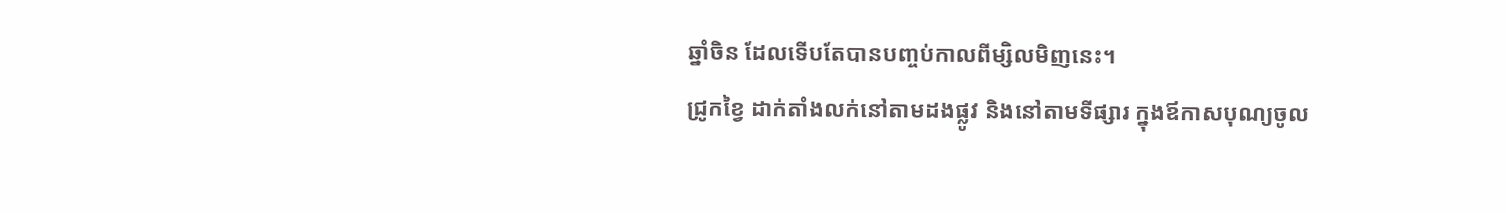ឆ្នាំចិន ដែលទើបតែបានបញ្ចប់កាលពីម្សិលមិញនេះ។
ជ្រូកខ្វៃ ដាក់តាំងលក់នៅតាមដងផ្លូវ និងនៅតាមទីផ្សារ ក្នុងឪកាសបុណ្យចូល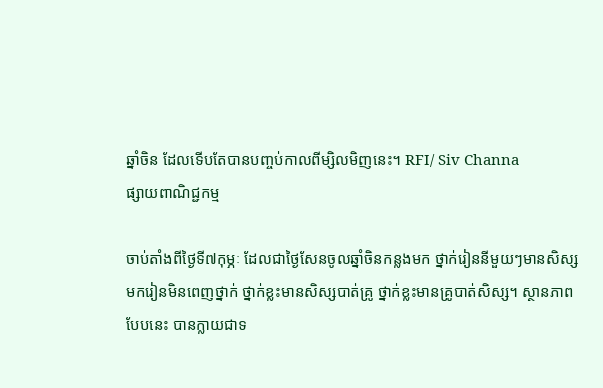ឆ្នាំចិន ដែលទើបតែបានបញ្ចប់កាលពីម្សិលមិញនេះ។ RFI/ Siv Channa
ផ្សាយពាណិជ្ជកម្ម

ចាប់តាំងពីថ្ងៃទី៧កុម្ភៈ ដែលជាថ្ងៃសែនចូលឆ្នាំចិនកន្លងមក ថ្នាក់រៀននីមួយៗមានសិស្សមករៀនមិនពេញថ្នាក់ ថ្នាក់ខ្លះមានសិស្សបាត់គ្រូ ថ្នាក់ខ្លះមានគ្រូបាត់សិស្ស។ ស្ថានភាពបែបនេះ បានក្លាយជាទ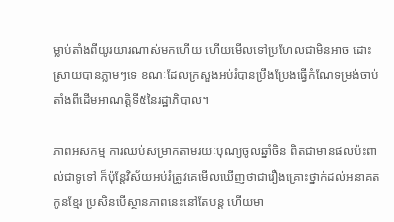ម្លាប់តាំងពីយូរយារណាស់មកហើយ ហើយមើលទៅប្រហែលជាមិនអាច ដោះស្រាយបានភ្លាមៗទេ ខណៈដែលក្រសួងអប់រំបានប្រឹងប្រែងធ្វើកំណែទម្រង់ចាប់តាំងពីដើមអាណត្តិទី៥នៃរដ្ឋាភិបាល។

ភាពអសកម្ម ការឈប់សម្រាកតាមរយៈបុណ្យចូលឆ្នាំចិន ពិតជាមានផលប៉ះពាល់ជាទូទៅ ក៏ប៉ុន្តែវិស័យអប់រំត្រូវគេមើលឃើញថាជារឿងគ្រោះថ្នាក់ដល់អនាគតកូនខ្មែរ ប្រសិនបើស្ថានភាពនេះនៅតែបន្ត ហើយមា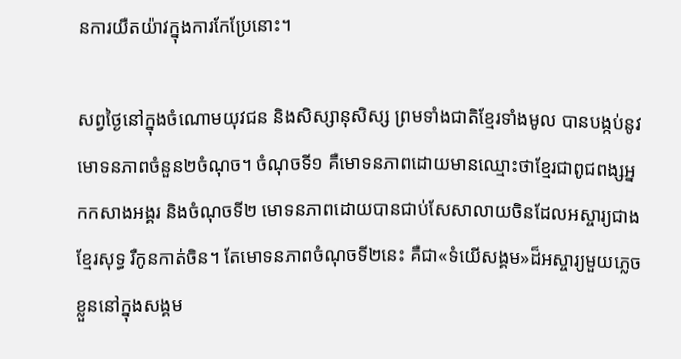នការយឺតយ៉ាវក្នុងការកែប្រែនោះ។

សព្វថ្ងៃនៅក្នុងចំណោមយុវជន និងសិស្សានុសិស្ស ព្រមទាំងជាតិខ្មែរទាំងមូល បានបង្កប់នូវមោទនភាពចំនួន២ចំណុច។ ចំណុចទី១ គឺមោទនភាពដោយមានឈ្មោះថាខ្មែរជាពូជពង្សអ្នកកសាងអង្គរ និងចំណុចទី២ មោទនភាពដោយបានជាប់សែសាលាយចិនដែលអស្ចារ្យជាងខ្មែរសុទ្ធ រឺកូនកាត់ចិន។ តែមោទនភាពចំណុចទី២នេះ គឺជា«ទំយើសង្គម»ដ៏អស្ចារ្យមួយភ្លេចខ្លួននៅក្នុងសង្គម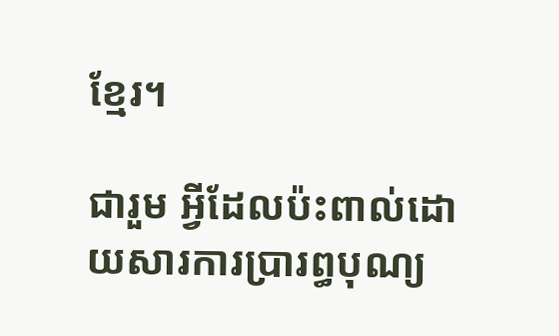ខ្មែរ។

ជារួម អ្វីដែលប៉ះពាល់ដោយសារការប្រារព្ធបុណ្យ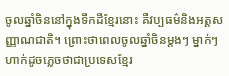ចូលឆ្នាំចិននៅក្នុងទឹកដីខ្មែរនោះ គឺវប្បធម៌និងអត្តសញ្ញាណជាតិ។ ព្រោះថាពេលចូលឆ្នាំចិនម្តងៗ ម្នាក់ៗហាក់ដូចភ្លេចថាជាប្រទេសខ្មែរ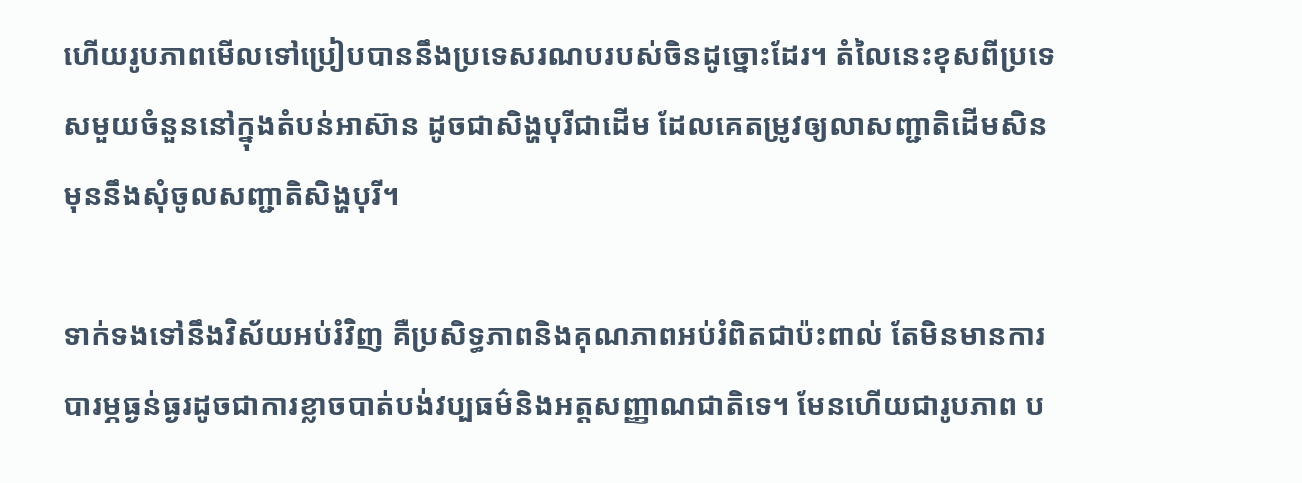ហើយរូបភាពមើលទៅប្រៀបបាននឹងប្រទេសរណបរបស់ចិនដូច្នោះដែរ។ តំលៃនេះខុសពីប្រទេសមួយចំនួននៅក្នុងតំបន់អាស៊ាន ដូចជាសិង្ហបុរីជាដើម ដែលគេតម្រូវឲ្យលាសញ្ជាតិដើមសិន មុននឹងសុំចូលសញ្ជាតិសិង្ហបុរី។

ទាក់ទងទៅនឹងវិស័យអប់រំវិញ គឺប្រសិទ្ធភាពនិងគុណភាពអប់រំពិតជាប៉ះពាល់ តែមិនមានការបារម្ភធ្ងន់ធ្ងរដូចជាការខ្លាចបាត់បង់វប្បធម៌និងអត្តសញ្ញាណជាតិទេ។ មែនហើយជារូបភាព ប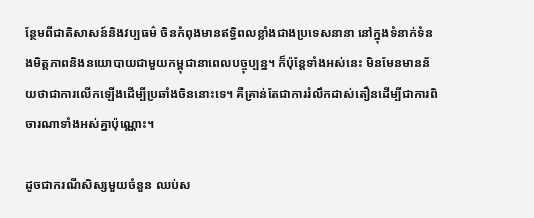ន្ថែមពីជាតិសាសន៍និងវប្បធម៌ ចិនកំពុងមានឥទ្ធិពលខ្លាំងជាងប្រទេសនានា នៅក្នុងទំនាក់ទំនងមិត្តភាពនិងនយោបាយជាមួយកម្ពុជានាពេលបច្ចុប្បន្ន។ ក៏ប៉ុន្តែទាំងអស់នេះ មិនមែនមានន័យថាជាការលើកឡើងដើម្បីប្រឆាំងចិននោះទេ។ គឺគ្រាន់តែជាការរំលឹកដាស់តឿនដើម្បីជាការពិចារណាទាំងអស់គ្នាប៉ុណ្ណោះ។

ដូចជាករណីសិស្សមួយចំនួន ឈប់ស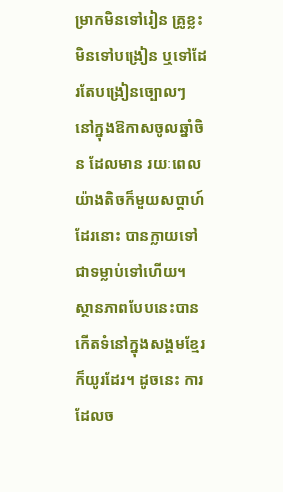ម្រាកមិនទៅរៀន គ្រូខ្លះមិនទៅបង្រៀន ឬទៅដែរតែបង្រៀនច្បោលៗ នៅក្នុងឱកាសចូលឆ្នាំចិន ដែលមាន រយៈពេលយ៉ាងតិចក៏មួយសប្តាហ៍ដែរនោះ បានក្លាយទៅជាទម្លាប់ទៅហើយ។ ស្ថានភាពបែបនេះបានកើតទំនៅក្នុងសង្គមខ្មែរក៏យូរដែរ។ ដូចនេះ ការដែលច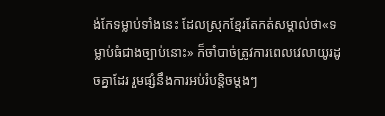ង់កែទម្លាប់ទាំងនេះ ដែលស្រុកខ្មែរតែកត់សម្គាល់ថា«ទម្លាប់ធំជាងច្បាប់នោះ» ក៏ចាំបាច់ត្រូវការពេលវេលាយូរដូចគ្នាដែរ រួមផ្សំនឹងការអប់រំបន្តិចម្តងៗ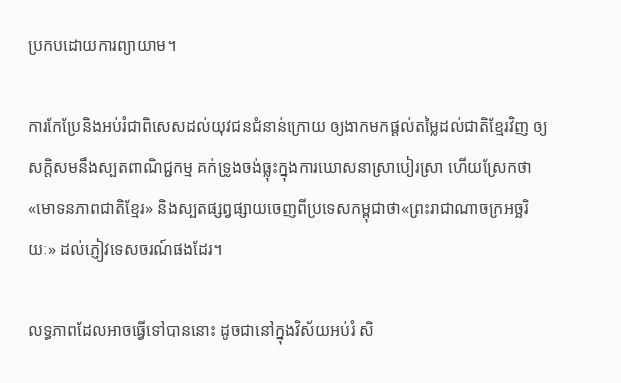ប្រកបដោយការព្យាយាម។

ការកែប្រែនិងអប់រំជាពិសេសដល់យុវជនជំនាន់ក្រោយ ឲ្យងាកមកផ្តល់តម្លៃដល់ជាតិខ្មែរវិញ ឲ្យសក្តិសមនឹងស្បតពាណិជ្ជកម្ម គក់ទ្រូងចង់ធ្លុះក្នុងការឃោសនាស្រាបៀរស្រា ហើយស្រែកថា«មោទនភាពជាតិខ្មែរ» និងស្បតផ្សព្វផ្សាយចេញពីប្រទេសកម្ពុជាថា«ព្រះរាជាណាចក្រអច្ឆរិយៈ» ដល់ភ្ញៀវទេសចរណ៍ផងដែរ។

លទ្ធភាពដែលអាចធ្វើទៅបាននោះ ដូចជានៅក្នុងវិស័យអប់រំ សិ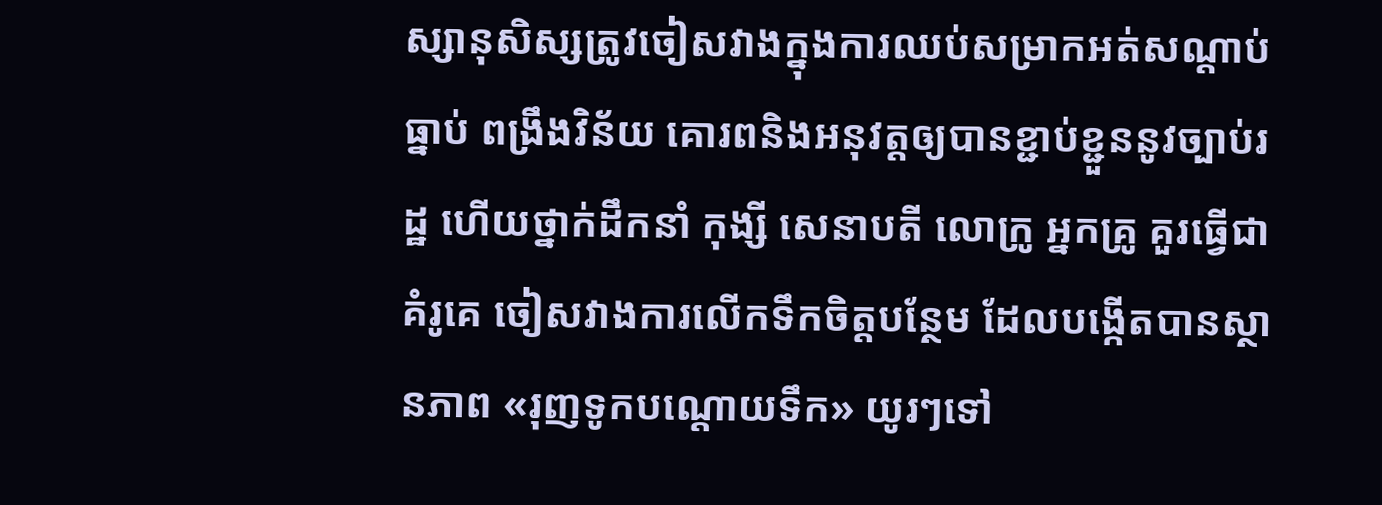ស្សានុសិស្សត្រូវចៀសវាងក្នុងការឈប់សម្រាកអត់សណ្តាប់ធ្នាប់ ពង្រឹងវិន័យ គោរពនិងអនុវត្តឲ្យបានខ្ជាប់ខ្ជួននូវច្បាប់រដ្ឋ ហើយថ្នាក់ដឹកនាំ កុង្សី សេនាបតី លោក្រូ អ្នកគ្រូ គួរធ្វើជាគំរូគេ ចៀសវាងការលើកទឹកចិត្តបន្ថែម ដែលបង្កើតបានស្ថានភាព «រុញទូកបណ្តោយទឹក» យូរៗទៅ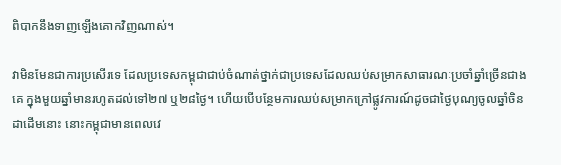ពិបាកនឹងទាញឡើងគោកវិញណាស់។

វាមិនមែនជាការប្រសើរទេ ដែលប្រទេសកម្ពុជាជាប់ចំណាត់ថ្នាក់ជាប្រទេសដែលឈប់សម្រាកសាធារណៈប្រចាំឆ្នាំច្រើនជាងគេ ក្នុងមួយឆ្នាំមានរហូតដល់ទៅ២៧ ឬ២៨ថ្ងៃ។ ហើយបើបន្ថែមការឈប់សម្រាកក្រៅផ្លូវការណ៍ដូចជាថ្ងៃបុណ្យចូលឆ្នាំចិនដាដើមនោះ នោះកម្ពុជាមានពេលវេ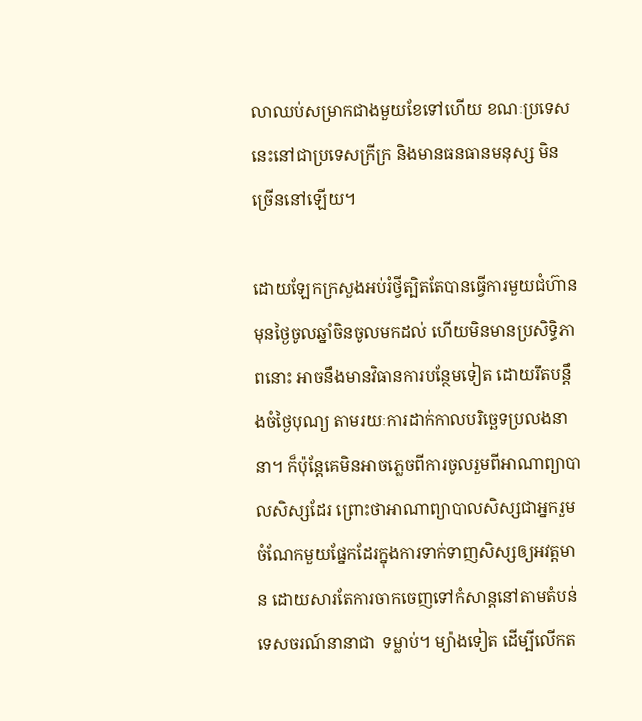លាឈប់សម្រាកជាងមួយខែទៅហើយ ខណៈប្រទេសនេះនៅជាប្រទេសក្រីក្រ និងមានធនធានមនុស្ស មិនច្រើននៅឡើយ។

ដោយឡែកក្រសួងអប់រំថ្វីត្បិតតែបានធ្វើការមួយជំហ៊ាន មុនថ្ងៃចូលឆ្នាំចិនចូលមកដល់ ហើយមិនមានប្រសិទ្ធិភាពនោះ អាចនឹងមានវិធានការបន្ថែមទៀត ដោយរឹតបន្តឹងចំថ្ងៃបុណ្យ តាមរយៈការដាក់កាលបរិច្ឆេទប្រលងនានា។ ក៏ប៉ុន្តែគេមិនអាចភ្លេចពីការចូលរួមពីអាណាព្យាបាលសិស្សដែរ ព្រោះថាអាណាព្យាបាលសិស្សជាអ្នករួមចំណែកមួយផ្នែកដែរក្នុងការទាក់ទាញសិស្សឲ្យអវត្តមាន ដោយសារតែការចាកចេញទៅកំសាន្តនៅតាមតំបន់ទេសចរណ៍នានាជា  ទម្លាប់។ ម្យ៉ាងទៀត ដើម្បីលើកត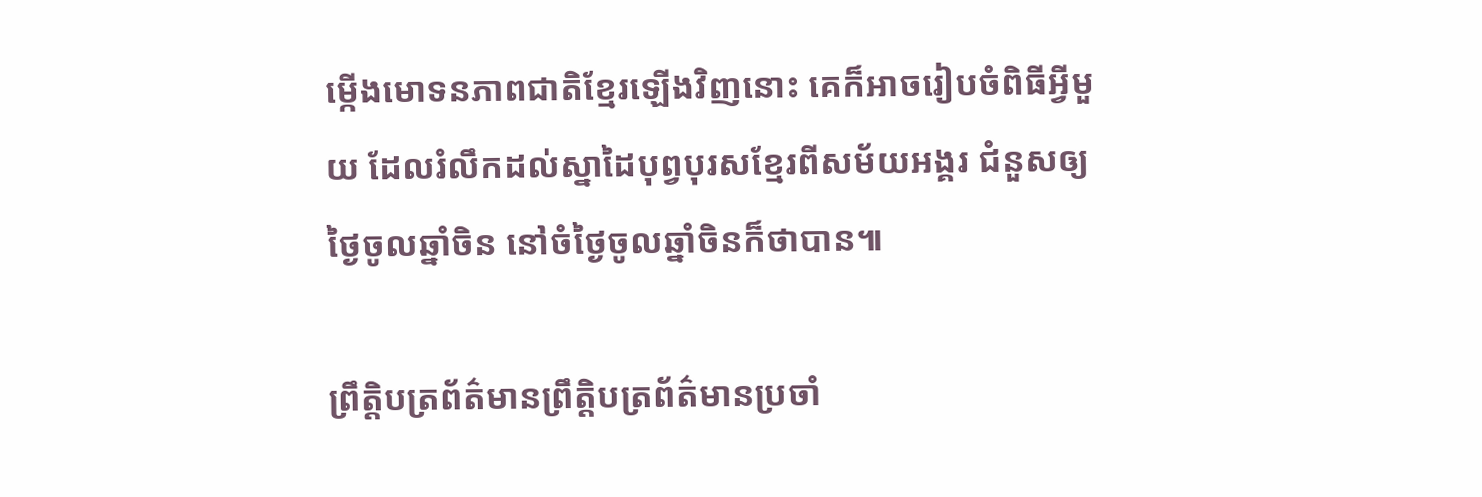ម្កើងមោទនភាពជាតិខ្មែរឡើងវិញនោះ គេក៏អាចរៀបចំពិធីអ្វីមួយ ដែលរំលឹកដល់ស្នាដៃបុព្វបុរសខ្មែរពីសម័យអង្គរ ជំនួសឲ្យថ្ងៃចូលឆ្នាំចិន នៅចំថ្ងៃចូលឆ្នាំចិនក៏ថាបាន៕

ព្រឹត្តិបត្រព័ត៌មានព្រឹត្តិបត្រព័ត៌មានប្រចាំ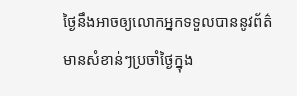ថ្ងៃនឹងអាចឲ្យលោកអ្នកទទួលបាននូវព័ត៌មានសំខាន់ៗប្រចាំថ្ងៃក្នុង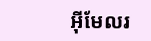អ៊ីមែលរ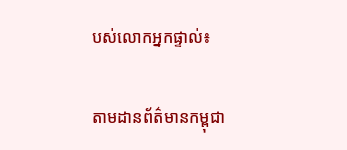បស់លោកអ្នកផ្ទាល់៖

តាមដានព័ត៌មានកម្ពុជា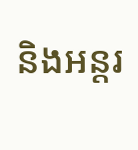និងអន្តរ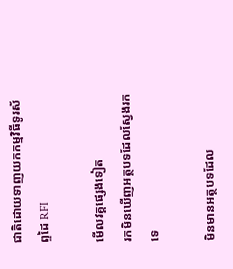ជាតិដោយទាញយកកម្មវិធីទូរស័ព្ទដៃ RFI

មើលវគ្គផ្សេងទៀត
រកមិនឃើញអត្ថបទដែលស្វែងរកទេ

មិនមានអត្ថបទដែល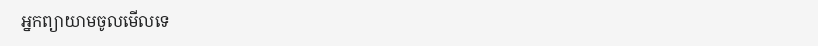អ្នកព្យាយាមចូលមើលទេ